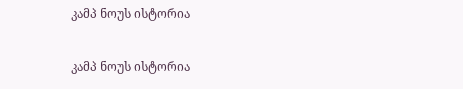კამპ ნოუს ისტორია

კამპ ნოუს ისტორია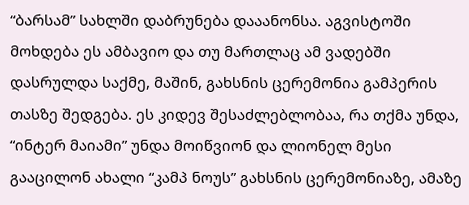“ბარსამ” სახლში დაბრუნება დააანონსა. აგვისტოში მოხდება ეს ამბავიო და თუ მართლაც ამ ვადებში დასრულდა საქმე, მაშინ, გახსნის ცერემონია გამპერის თასზე შედგება. ეს კიდევ შესაძლებლობაა, რა თქმა უნდა, “ინტერ მაიამი” უნდა მოიწვიონ და ლიონელ მესი გააცილონ ახალი “კამპ ნოუს” გახსნის ცერემონიაზე, ამაზე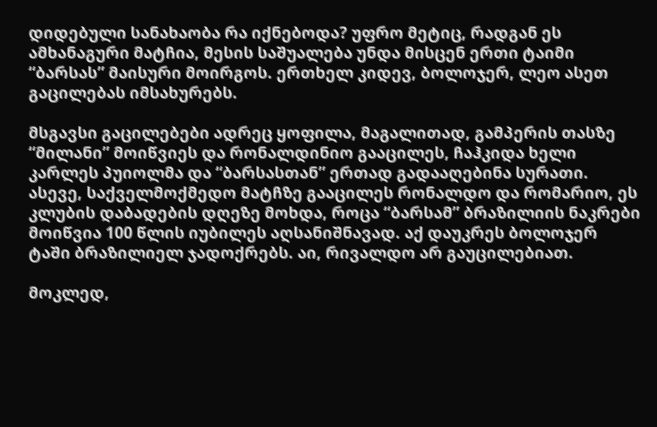დიდებული სანახაობა რა იქნებოდა? უფრო მეტიც, რადგან ეს ამხანაგური მატჩია, მესის საშუალება უნდა მისცენ ერთი ტაიმი “ბარსას” მაისური მოირგოს. ერთხელ კიდევ, ბოლოჯერ, ლეო ასეთ გაცილებას იმსახურებს.

მსგავსი გაცილებები ადრეც ყოფილა, მაგალითად, გამპერის თასზე “მილანი” მოიწვიეს და რონალდინიო გააცილეს, ჩაჰკიდა ხელი კარლეს პუიოლმა და “ბარსასთან” ერთად გადააღებინა სურათი. ასევე, საქველმოქმედო მატჩზე გააცილეს რონალდო და რომარიო, ეს კლუბის დაბადების დღეზე მოხდა, როცა “ბარსამ” ბრაზილიის ნაკრები მოიწვია 100 წლის იუბილეს აღსანიშნავად. აქ დაუკრეს ბოლოჯერ ტაში ბრაზილიელ ჯადოქრებს. აი, რივალდო არ გაუცილებიათ.

მოკლედ,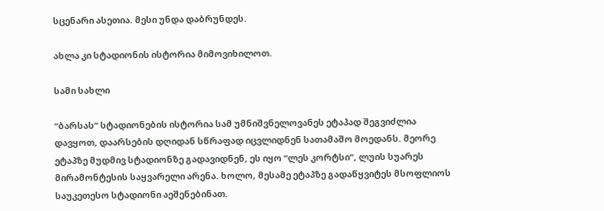სცენარი ასეთია. მესი უნდა დაბრუნდეს.

ახლა კი სტადიონის ისტორია მიმოვიხილოთ.

სამი სახლი

“ბარსას” სტადიონების ისტორია სამ უმნიშვნელოვანეს ეტაპად შეგვიძლია დავყოთ, დაარსების დღიდან სწრაფად იცვლიდნენ სათამაშო მოედანს. მეორე ეტაპზე მუდმივ სტადიონზე გადავიდნენ, ეს იყო “ლეს კორტსი”, ლუის სუარეს მირამონტესის საყვარელი არენა. ხოლო, მესამე ეტაპზე გადაწყვიტეს მსოფლიოს საუკეთესო სტადიონი აეშენებინათ.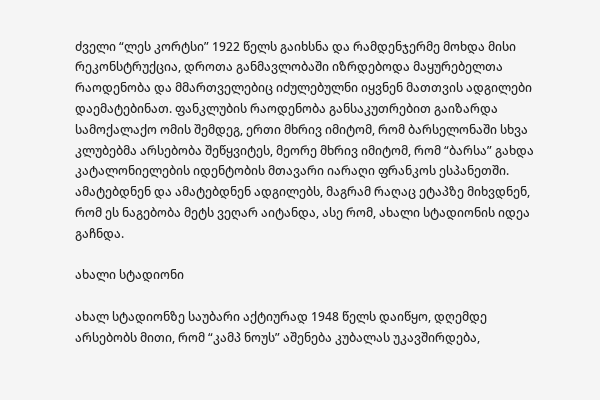ძველი “ლეს კორტსი” 1922 წელს გაიხსნა და რამდენჯერმე მოხდა მისი რეკონსტრუქცია, დროთა განმავლობაში იზრდებოდა მაყურებელთა რაოდენობა და მმართველებიც იძულებულნი იყვნენ მათთვის ადგილები დაემატებინათ. ფანკლუბის რაოდენობა განსაკუთრებით გაიზარდა სამოქალაქო ომის შემდეგ, ერთი მხრივ იმიტომ, რომ ბარსელონაში სხვა კლუბებმა არსებობა შეწყვიტეს, მეორე მხრივ იმიტომ, რომ “ბარსა” გახდა კატალონიელების იდენტობის მთავარი იარაღი ფრანკოს ესპანეთში. ამატებდნენ და ამატებდნენ ადგილებს, მაგრამ რაღაც ეტაპზე მიხვდნენ, რომ ეს ნაგებობა მეტს ვეღარ აიტანდა, ასე რომ, ახალი სტადიონის იდეა გაჩნდა.

ახალი სტადიონი

ახალ სტადიონზე საუბარი აქტიურად 1948 წელს დაიწყო, დღემდე არსებობს მითი, რომ “კამპ ნოუს” აშენება კუბალას უკავშირდება,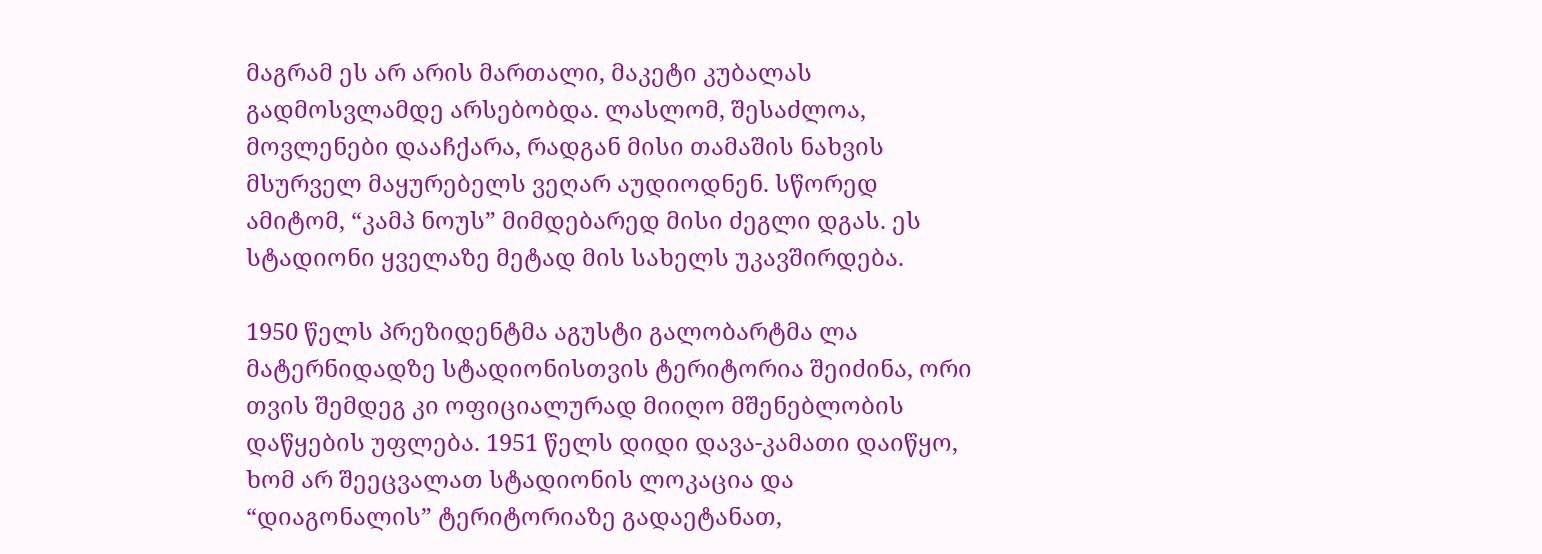მაგრამ ეს არ არის მართალი, მაკეტი კუბალას გადმოსვლამდე არსებობდა. ლასლომ, შესაძლოა, მოვლენები დააჩქარა, რადგან მისი თამაშის ნახვის მსურველ მაყურებელს ვეღარ აუდიოდნენ. სწორედ ამიტომ, “კამპ ნოუს” მიმდებარედ მისი ძეგლი დგას. ეს სტადიონი ყველაზე მეტად მის სახელს უკავშირდება.

1950 წელს პრეზიდენტმა აგუსტი გალობარტმა ლა მატერნიდადზე სტადიონისთვის ტერიტორია შეიძინა, ორი თვის შემდეგ კი ოფიციალურად მიიღო მშენებლობის დაწყების უფლება. 1951 წელს დიდი დავა-კამათი დაიწყო, ხომ არ შეეცვალათ სტადიონის ლოკაცია და “დიაგონალის” ტერიტორიაზე გადაეტანათ,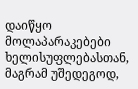დაიწყო მოლაპარაკებები ხელისუფლებასთან, მაგრამ უშედეგოდ,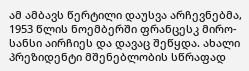ამ ამბავს წერტილი დაუსვა არჩევნებმა, 1953 წლის ნოემბერში ფრანცესკ მირო-სანსი აირჩიეს და დავაც შეწყდა. ახალი პრეზიდენტი მშენებლობის სწრაფად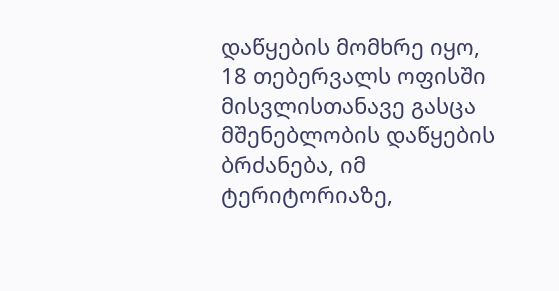დაწყების მომხრე იყო, 18 თებერვალს ოფისში მისვლისთანავე გასცა მშენებლობის დაწყების ბრძანება, იმ ტერიტორიაზე,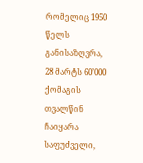რომელიც 1950 წელს განისაზღვრა, 28 მარტს 60’000 ქომაგის თვალწინ ჩაიყარა საფუძველი,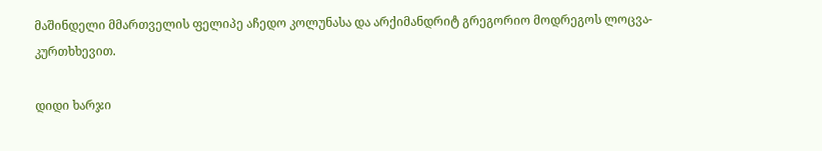მაშინდელი მმართველის ფელიპე აჩედო კოლუნასა და არქიმანდრიტ გრეგორიო მოდრეგოს ლოცვა-კურთხხევით.

დიდი ხარჯი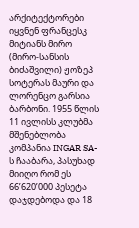არქიტექტორები იყვნენ ფრანცესკ მიტიანს მირო (მირო-სანსის ბიძაშვილი) ჟოზეპ სოტერას მაური და ლორენცო გარსია ბარბონი. 1955 წლის 11 ივლისს კლუბმა მშენებლობა კომპანია INGAR SA-ს ჩააბარა, პასუხად მიიღო რომ ეს 66’620’000 პესეტა დაჯდებოდა და 18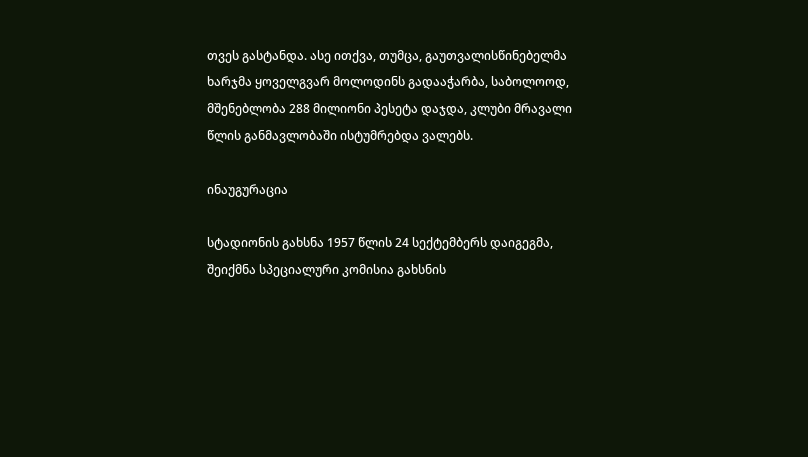თვეს გასტანდა. ასე ითქვა, თუმცა, გაუთვალისწინებელმა ხარჯმა ყოველგვარ მოლოდინს გადააჭარბა, საბოლოოდ, მშენებლობა 288 მილიონი პესეტა დაჯდა, კლუბი მრავალი წლის განმავლობაში ისტუმრებდა ვალებს.

ინაუგურაცია

სტადიონის გახსნა 1957 წლის 24 სექტემბერს დაიგეგმა, შეიქმნა სპეციალური კომისია გახსნის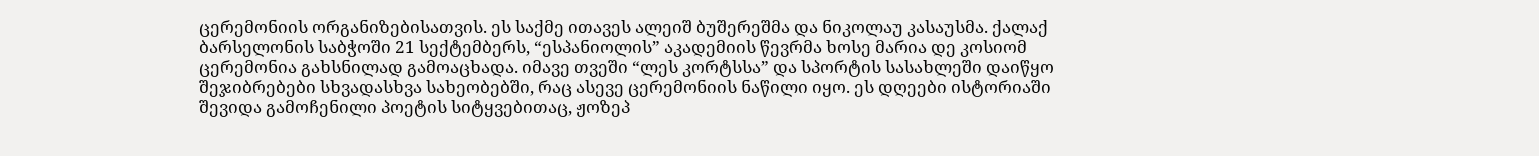ცერემონიის ორგანიზებისათვის. ეს საქმე ითავეს ალეიშ ბუშერეშმა და ნიკოლაუ კასაუსმა. ქალაქ ბარსელონის საბჭოში 21 სექტემბერს, “ესპანიოლის” აკადემიის წევრმა ხოსე მარია დე კოსიომ ცერემონია გახსნილად გამოაცხადა. იმავე თვეში “ლეს კორტსსა” და სპორტის სასახლეში დაიწყო შეჯიბრებები სხვადასხვა სახეობებში, რაც ასევე ცერემონიის ნაწილი იყო. ეს დღეები ისტორიაში შევიდა გამოჩენილი პოეტის სიტყვებითაც, ჟოზეპ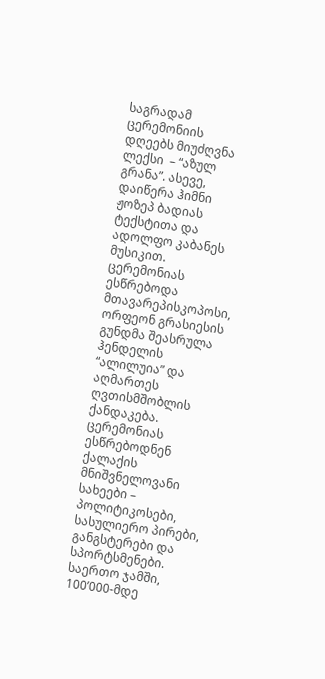საგრადამ ცერემონიის დღეებს მიუძღვნა ლექსი  – “აზულ გრანა”. ასევე, დაიწერა ჰიმნი ჟოზეპ ბადიას ტექსტითა და ადოლფო კაბანეს მუსიკით. ცერემონიას ესწრებოდა მთავარეპისკოპოსი, ორფეონ გრასიესის გუნდმა შეასრულა ჰენდელის “ალილუია” და აღმართეს ღვთისმშობლის ქანდაკება. ცერემონიას ესწრებოდნენ ქალაქის მნიშვნელოვანი სახეები – პოლიტიკოსები, სასულიერო პირები, განგსტერები და სპორტსმენები. საერთო ჯამში, 100’000-მდე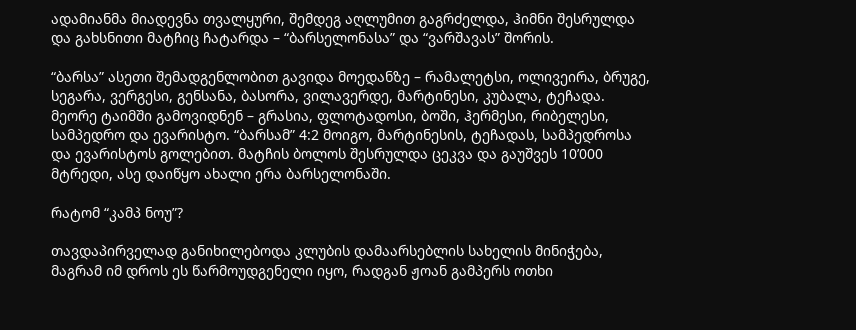ადამიანმა მიადევნა თვალყური, შემდეგ აღლუმით გაგრძელდა, ჰიმნი შესრულდა და გახსნითი მატჩიც ჩატარდა – “ბარსელონასა” და “ვარშავას” შორის.

“ბარსა” ასეთი შემადგენლობით გავიდა მოედანზე – რამალეტსი, ოლივეირა, ბრუგე, სეგარა, ვერგესი, გენსანა, ბასორა, ვილავერდე, მარტინესი, კუბალა, ტეჩადა. მეორე ტაიმში გამოვიდნენ – გრასია, ფლოტადოსი, ბოში, ჰერმესი, რიბელესი, სამპედრო და ევარისტო. “ბარსამ” 4:2 მოიგო, მარტინესის, ტეჩადას, სამპედროსა და ევარისტოს გოლებით. მატჩის ბოლოს შესრულდა ცეკვა და გაუშვეს 10’000 მტრედი, ასე დაიწყო ახალი ერა ბარსელონაში.

რატომ “კამპ ნოუ”?

თავდაპირველად განიხილებოდა კლუბის დამაარსებლის სახელის მინიჭება, მაგრამ იმ დროს ეს წარმოუდგენელი იყო, რადგან ჟოან გამპერს ოთხი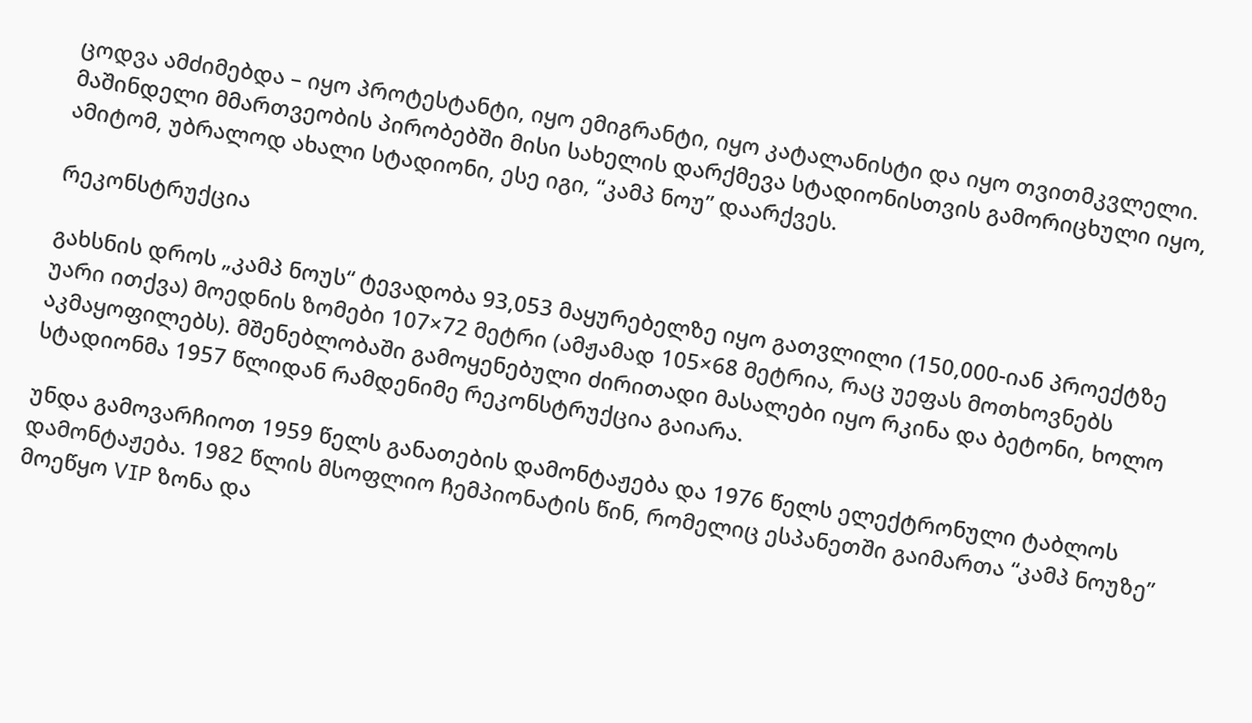ცოდვა ამძიმებდა – იყო პროტესტანტი, იყო ემიგრანტი, იყო კატალანისტი და იყო თვითმკვლელი. მაშინდელი მმართვეობის პირობებში მისი სახელის დარქმევა სტადიონისთვის გამორიცხული იყო, ამიტომ, უბრალოდ ახალი სტადიონი, ესე იგი, “კამპ ნოუ” დაარქვეს.

რეკონსტრუქცია

გახსნის დროს „კამპ ნოუს“ ტევადობა 93,053 მაყურებელზე იყო გათვლილი (150,000-იან პროექტზე უარი ითქვა) მოედნის ზომები 107×72 მეტრი (ამჟამად 105×68 მეტრია, რაც უეფას მოთხოვნებს აკმაყოფილებს). მშენებლობაში გამოყენებული ძირითადი მასალები იყო რკინა და ბეტონი, ხოლო სტადიონმა 1957 წლიდან რამდენიმე რეკონსტრუქცია გაიარა.

უნდა გამოვარჩიოთ 1959 წელს განათების დამონტაჟება და 1976 წელს ელექტრონული ტაბლოს დამონტაჟება. 1982 წლის მსოფლიო ჩემპიონატის წინ, რომელიც ესპანეთში გაიმართა “კამპ ნოუზე” მოეწყო VIP ზონა და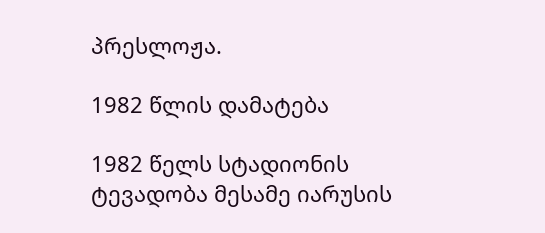პრესლოჟა.

1982 წლის დამატება

1982 წელს სტადიონის ტევადობა მესამე იარუსის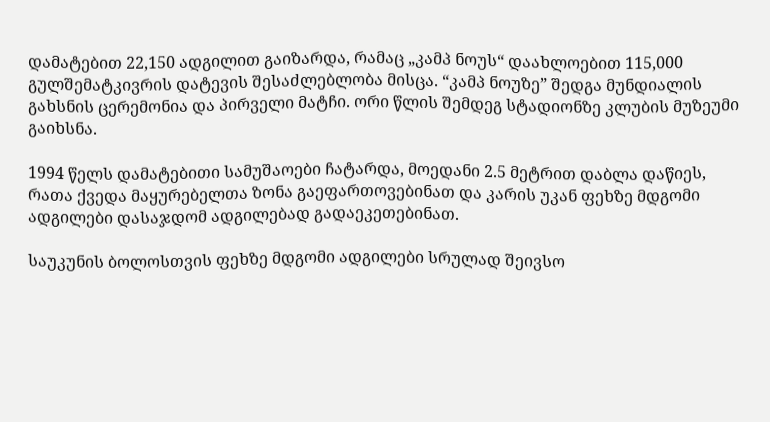დამატებით 22,150 ადგილით გაიზარდა, რამაც „კამპ ნოუს“ დაახლოებით 115,000 გულშემატკივრის დატევის შესაძლებლობა მისცა. “კამპ ნოუზე” შედგა მუნდიალის გახსნის ცერემონია და პირველი მატჩი. ორი წლის შემდეგ სტადიონზე კლუბის მუზეუმი გაიხსნა.

1994 წელს დამატებითი სამუშაოები ჩატარდა, მოედანი 2.5 მეტრით დაბლა დაწიეს, რათა ქვედა მაყურებელთა ზონა გაეფართოვებინათ და კარის უკან ფეხზე მდგომი ადგილები დასაჯდომ ადგილებად გადაეკეთებინათ.

საუკუნის ბოლოსთვის ფეხზე მდგომი ადგილები სრულად შეივსო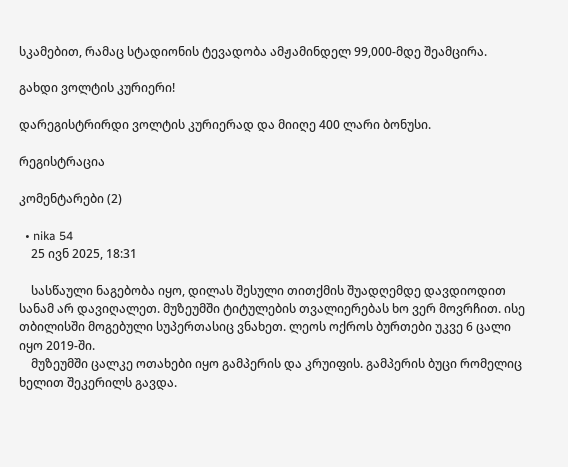სკამებით, რამაც სტადიონის ტევადობა ამჟამინდელ 99,000-მდე შეამცირა.

გახდი ვოლტის კურიერი!

დარეგისტრირდი ვოლტის კურიერად და მიიღე 400 ლარი ბონუსი.

რეგისტრაცია

კომენტარები (2)

  • nika 54
    25 ივნ 2025, 18:31

    სასწაული ნაგებობა იყო, დილას შესული თითქმის შუადღემდე დავდიოდით სანამ არ დავიღალეთ. მუზეუმში ტიტულების თვალიერებას ხო ვერ მოვრჩით. ისე თბილისში მოგებული სუპერთასიც ვნახეთ. ლეოს ოქროს ბურთები უკვე 6 ცალი იყო 2019-ში.
    მუზეუმში ცალკე ოთახები იყო გამპერის და კრუიფის. გამპერის ბუცი რომელიც ხელით შეკერილს გავდა.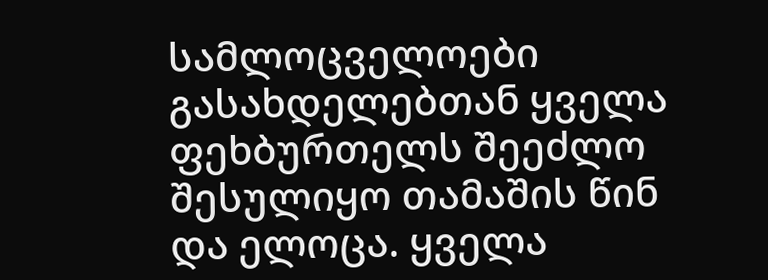სამლოცველოები გასახდელებთან ყველა ფეხბურთელს შეეძლო შესულიყო თამაშის წინ და ელოცა. ყველა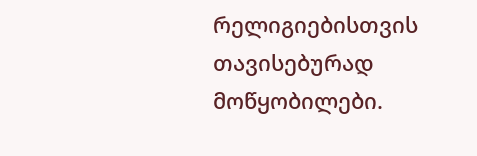რელიგიებისთვის თავისებურად მოწყობილები.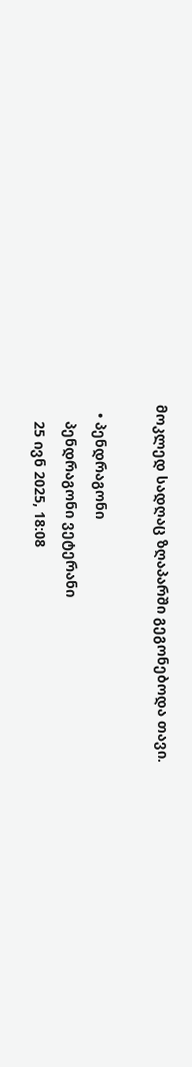მოკლედ სადღაც ზღაპარში გეგონებოდა თავი.

  • პენდრაგონი
    პენდრაგონი ვეტერანი
    25 ივნ 2025, 18:08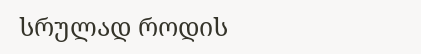სრულად როდის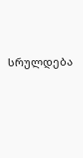სრულდება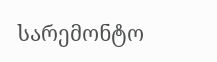სარემონტო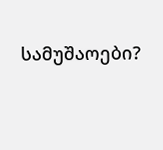სამუშაოები?